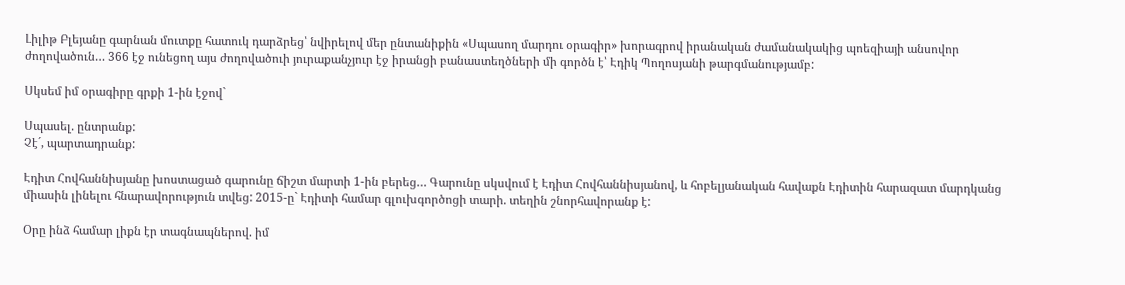Լիլիթ Բլեյանը գարնան մուտքը հատուկ դարձրեց՝ նվիրելով մեր ընտանիքին «Սպասող մարդու օրագիր» խորագրով իրանական ժամանակակից պոեզիայի անսովոր ժողովածուն… 366 էջ ունեցող այս ժողովածուի յուրաքանչյուր էջ իրանցի բանաստեղծների մի գործն է՝ Էդիկ Պողոսյանի թարգմանությամբ:

Սկսեմ իմ օրագիրը գրքի 1-ին էջով`

Սպասել. ընտրանք:
Չէ´, պարտադրանք:

Էդիտ Հովհաննիսյանը խոստացած գարունը ճիշտ մարտի 1-ին բերեց… Գարունը սկսվում է Էդիտ Հովհաննիսյանով, և հոբելյանական հավաքն Էդիտին հարազատ մարդկանց միասին լինելու հնարավորություն տվեց: 2015-ը` Էդիտի համար գլուխգործոցի տարի. տեղին շնորհավորանք է:

Օրը ինձ համար լիքն էր տագնապներով. իմ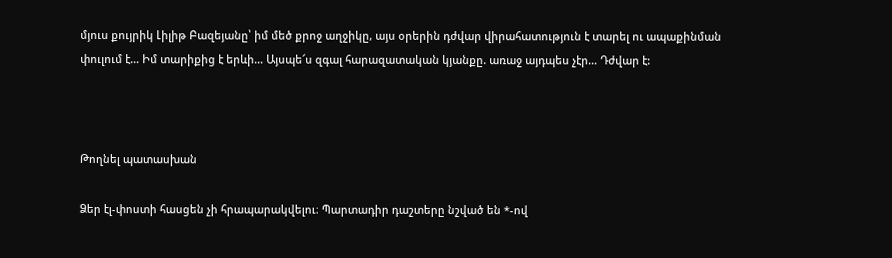մյուս քույրիկ Լիլիթ Բազեյանը՝ իմ մեծ քրոջ աղջիկը, այս օրերին դժվար վիրահատություն է տարել ու ապաքինման փուլում է… Իմ տարիքից է երևի… Այսպե՜ս զգալ հարազատական կյանքը. առաջ այդպես չէր… Դժվար է:



Թողնել պատասխան

Ձեր էլ-փոստի հասցեն չի հրապարակվելու։ Պարտադիր դաշտերը նշված են *-ով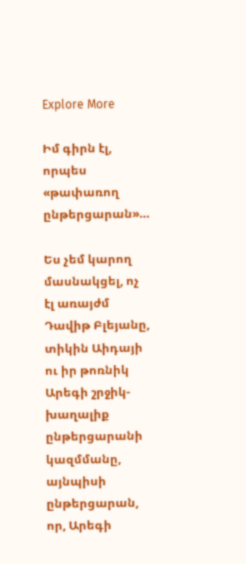Explore More

Իմ գիրն էլ, որպես «թափառող ընթերցարան»…

Ես չեմ կարող մասնակցել, ոչ էլ առայժմ Դավիթ Բլեյանը, տիկին Աիդայի ու իր թոռնիկ Արեգի շրջիկ-խաղալիք ընթերցարանի կազմմանը, այնպիսի ընթերցարան, որ, Արեգի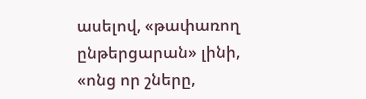ասելով, «թափառող ընթերցարան» լինի, «ոնց որ շները,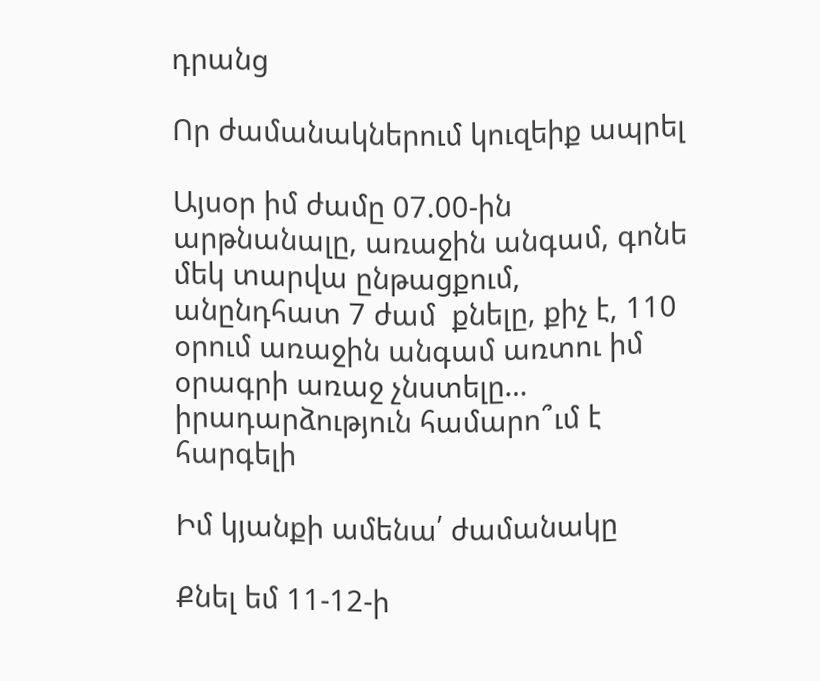դրանց

Որ ժամանակներում կուզեիք ապրել

Այսօր իմ ժամը 07.00-ին արթնանալը, առաջին անգամ, գոնե մեկ տարվա ընթացքում, անընդհատ 7 ժամ  քնելը, քիչ է, 110 օրում առաջին անգամ առտու իմ օրագրի առաջ չնստելը… իրադարձություն համարո՞ւմ է հարգելի

Իմ կյանքի ամենա՛ ժամանակը

Քնել եմ 11-12-ի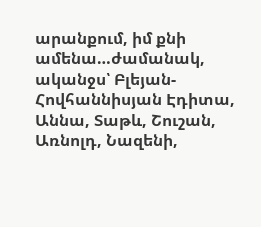արանքում, իմ քնի ամենա…ժամանակ, ականջս՝ Բլեյան-Հովհաննիսյան Էդիտա, Աննա, Տաթև, Շուշան, Առնոլդ, Նազենի,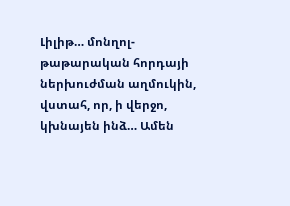Լիլիթ… մոնղոլ-թաթարական հորդայի ներխուժման աղմուկին, վստահ, որ, ի վերջո, կխնայեն ինձ… Ամեն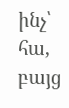ինչ՝ հա, բայց